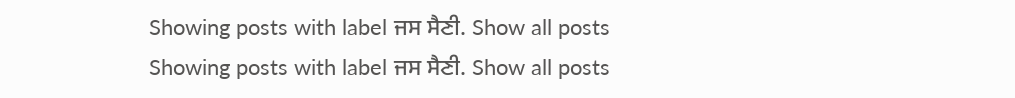Showing posts with label ਜਸ ਸੈਣੀ. Show all posts
Showing posts with label ਜਸ ਸੈਣੀ. Show all posts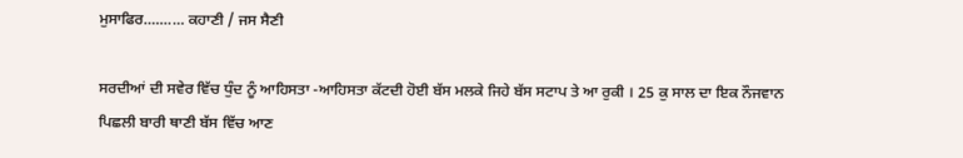ਮੁਸਾਫਿਰ.......... ਕਹਾਣੀ / ਜਸ ਸੈਣੀ

ਸਰਦੀਆਂ ਦੀ ਸਵੇਰ ਵਿੱਚ ਧੁੰਦ ਨੂੰ ਆਹਿਸਤਾ -ਆਹਿਸਤਾ ਕੱਟਦੀ ਹੋਈ ਬੱਸ ਮਲਕੇ ਜਿਹੇ ਬੱਸ ਸਟਾਪ ਤੇ ਆ ਰੁਕੀ । 25 ਕੁ ਸਾਲ ਦਾ ਇਕ ਨੌਜਵਾਨ ਪਿਛਲੀ ਬਾਰੀ ਥਾਣੀ ਬੱਸ ਵਿੱਚ ਆਣ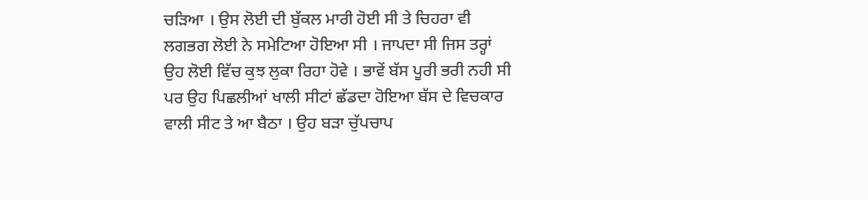ਚੜਿਆ । ਉਸ ਲੋਈ ਦੀ ਬੁੱਕਲ ਮਾਰੀ ਹੋਈ ਸੀ ਤੇ ਚਿਹਰਾ ਵੀ ਲਗਭਗ ਲੋਈ ਨੇ ਸਮੇਟਿਆ ਹੋਇਆ ਸੀ । ਜਾਪਦਾ ਸੀ ਜਿਸ ਤਰ੍ਹਾਂ ਉਹ ਲੋਈ ਵਿੱਚ ਕੁਝ ਲੁਕਾ ਰਿਹਾ ਹੋਵੇ । ਭਾਵੇਂ ਬੱਸ ਪੂਰੀ ਭਰੀ ਨਹੀ ਸੀ ਪਰ ਉਹ ਪਿਛਲੀਆਂ ਖਾਲੀ ਸੀਟਾਂ ਛੱਡਦਾ ਹੋਇਆ ਬੱਸ ਦੇ ਵਿਚਕਾਰ ਵਾਲੀ ਸੀਟ ਤੇ ਆ ਬੈਠਾ । ਉਹ ਬੜਾ ਚੁੱਪਚਾਪ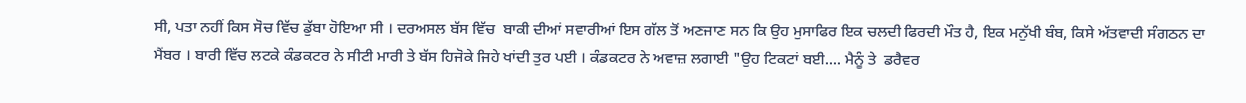ਸੀ, ਪਤਾ ਨਹੀਂ ਕਿਸ ਸੋਚ ਵਿੱਚ ਡੁੱਬਾ ਹੋਇਆ ਸੀ । ਦਰਅਸਲ ਬੱਸ ਵਿੱਚ  ਬਾਕੀ ਦੀਆਂ ਸਵਾਰੀਆਂ ਇਸ ਗੱਲ ਤੋਂ ਅਣਜਾਣ ਸਨ ਕਿ ਉਹ ਮੁਸਾਫਿਰ ਇਕ ਚਲਦੀ ਫਿਰਦੀ ਮੌਤ ਹੈ, ਇਕ ਮਨੁੱਖੀ ਬੰਬ, ਕਿਸੇ ਅੱਤਵਾਦੀ ਸੰਗਠਨ ਦਾ ਮੈਂਬਰ । ਬਾਰੀ ਵਿੱਚ ਲਟਕੇ ਕੰਡਕਟਰ ਨੇ ਸੀਟੀ ਮਾਰੀ ਤੇ ਬੱਸ ਹਿਜੋਕੇ ਜਿਹੇ ਖਾਂਦੀ ਤੁਰ ਪਈ । ਕੰਡਕਟਰ ਨੇ ਅਵਾਜ਼ ਲਗਾਈ "ਉਹ ਟਿਕਟਾਂ ਬਈ.... ਮੈਨੂੰ ਤੇ  ਡਰੈਵਰ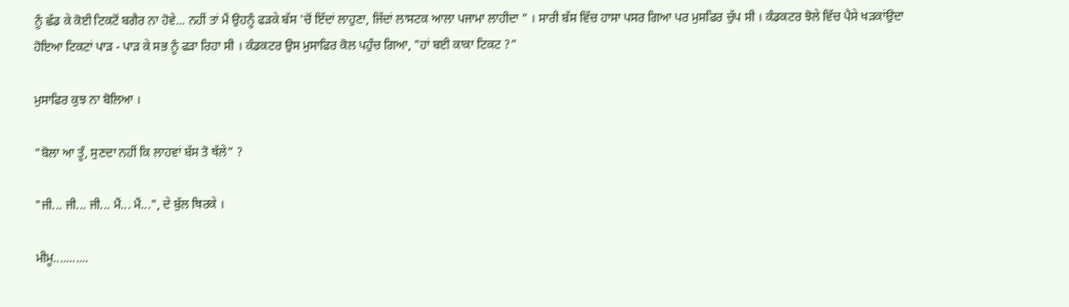ਨੂੰ ਛੱਡ ਕੇ ਕੋਈ ਟਿਕਟੋਂ ਬਗੈਰ ਨਾ ਹੋਵੇ... ਨਹੀਂ ਤਾਂ ਮੈਂ ਉਹਨੂੰ ਫੜਕੇ ਬੱਸ 'ਚੋਂ ਇੱਦਾਂ ਲਾਹੁਣਾ, ਜਿੱਦਾਂ ਲਾਸਟਕ ਆਲਾ ਪਜਾਮਾ ਲਾਹੀਦਾ ” । ਸਾਰੀ ਬੱਸ ਵਿੱਚ ਹਾਸਾ ਪਸਰ ਗਿਆ ਪਰ ਮੁਸਫਿਰ ਚੁੱਪ ਸੀ । ਕੰਡਕਟਰ ਝੋਲੇ ਵਿੱਚ ਪੈਸੇ ਖੜਕਾਂਉਦਾ ਹੋਇਆ ਟਿਕਟਾਂ ਪਾੜ - ਪਾੜ ਕੇ ਸਭ ਨੂੰ ਫੜਾ ਰਿਹਾ ਸੀ । ਕੰਡਕਟਰ ਉਸ ਮੁਸਾਫਿਰ ਕੋਲ ਪਹੁੰਚ ਗਿਆ, "ਹਾਂ ਬਈ ਕਾਕਾ ਟਿਕਟ ?”

ਮੁਸਾਫਿਰ ਕੁਝ ਨਾ ਬੋਲਿਆ ।

"ਬੋਲਾ ਆ ਤੂੰ, ਸੁਣਦਾ ਨਹੀਂ ਕਿ ਲਾਹਵਾਂ ਬੱਸ ਤੋ ਥੱਲੇ” ?

"ਜੀ... ਜੀ... ਜੀ... ਮੈਂ... ਮੈਂ...", ਦੇ ਬੁੱਲ ਥਿਰਕੇ ।

ਮੀਮੂ...........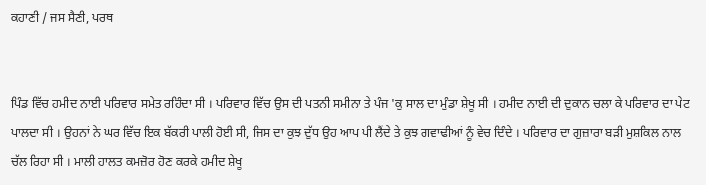ਕਹਾਣੀ / ਜਸ ਸੈਣੀ, ਪਰਥ


ਪਿੰਡ ਵਿੱਚ ਹਮੀਦ ਨਾਈ ਪਰਿਵਾਰ ਸਮੇਤ ਰਹਿੰਦਾ ਸੀ । ਪਰਿਵਾਰ ਵਿੱਚ ਉਸ ਦੀ ਪਤਨੀ ਸਮੀਨਾ ਤੇ ਪੰਜ 'ਕੁ ਸਾਲ ਦਾ ਮੁੰਡਾ ਸ਼ੇਖੂ ਸੀ । ਹਮੀਦ ਨਾਈ ਦੀ ਦੁਕਾਨ ਚਲਾ ਕੇ ਪਰਿਵਾਰ ਦਾ ਪੇਟ ਪਾਲਦਾ ਸੀ । ਉਹਨਾਂ ਨੇ ਘਰ ਵਿੱਚ ਇਕ ਬੱਕਰੀ ਪਾਲੀ ਹੋਈ ਸੀ, ਜਿਸ ਦਾ ਕੁਝ ਦੁੱਧ ਉਹ ਆਪ ਪੀ ਲੈਂਦੇ ਤੇ ਕੁਝ ਗਵਾਢੀਆਂ ਨੂੰ ਵੇਚ ਦਿੰਦੇ । ਪਰਿਵਾਰ ਦਾ ਗੁਜ਼ਾਰਾ ਬੜੀ ਮੁਸ਼ਕਿਲ ਨਾਲ ਚੱਲ ਰਿਹਾ ਸੀ । ਮਾਲੀ ਹਾਲਤ ਕਮਜ਼ੋਰ ਹੋਣ ਕਰਕੇ ਹਮੀਦ ਸ਼ੇਖੂ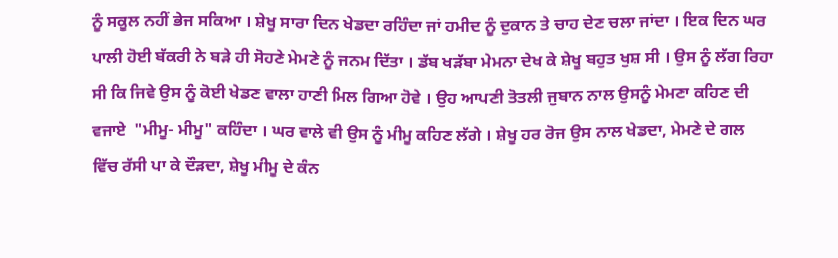ਨੂੰ ਸਕੂਲ ਨਹੀਂ ਭੇਜ ਸਕਿਆ । ਸ਼ੇਖੂ ਸਾਰਾ ਦਿਨ ਖੇਡਦਾ ਰਹਿੰਦਾ ਜਾਂ ਹਮੀਦ ਨੂੰ ਦੁਕਾਨ ਤੇ ਚਾਹ ਦੇਣ ਚਲਾ ਜਾਂਦਾ । ਇਕ ਦਿਨ ਘਰ ਪਾਲੀ ਹੋਈ ਬੱਕਰੀ ਨੇ ਬੜੇ ਹੀ ਸੋਹਣੇ ਮੇਮਣੇ ਨੂੰ ਜਨਮ ਦਿੱਤਾ । ਡੱਬ ਖੜੱਬਾ ਮੇਮਨਾ ਦੇਖ ਕੇ ਸ਼ੇਖੂ ਬਹੁਤ ਖੁਸ਼ ਸੀ । ਉਸ ਨੂੰ ਲੱਗ ਰਿਹਾ ਸੀ ਕਿ ਜਿਵੇ ਉਸ ਨੂੰ ਕੋਈ ਖੇਡਣ ਵਾਲਾ ਹਾਣੀ ਮਿਲ ਗਿਆ ਹੋਵੇ । ਉਹ ਆਪਣੀ ਤੋਤਲੀ ਜੁਬਾਨ ਨਾਲ ਉਸਨੂੰ ਮੇਮਣਾ ਕਹਿਣ ਦੀ ਵਜਾਏ  "ਮੀਮੂ- ਮੀਮੂ" ਕਹਿੰਦਾ । ਘਰ ਵਾਲੇ ਵੀ ਉਸ ਨੂੰ ਮੀਮੂ ਕਹਿਣ ਲੱਗੇ । ਸ਼ੇਖੂ ਹਰ ਰੋਜ ਉਸ ਨਾਲ ਖੇਡਦਾ, ਮੇਮਣੇ ਦੇ ਗਲ ਵਿੱਚ ਰੱਸੀ ਪਾ ਕੇ ਦੌੜਦਾ, ਸ਼ੇਖੂ ਮੀਮੂ ਦੇ ਕੰਨ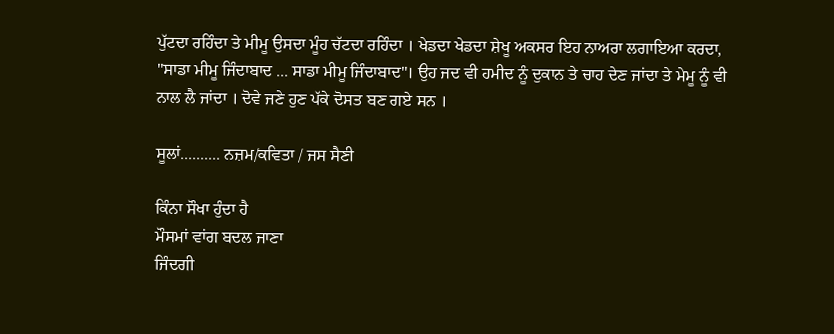ਪੁੱਟਦਾ ਰਹਿੰਦਾ ਤੇ ਮੀਮੂ ਉਸਦਾ ਮੂੰਹ ਚੱਟਦਾ ਰਹਿੰਦਾ । ਖੇਡਦਾ ਖੇਡਦਾ ਸ਼ੇਖੂ ਅਕਸਰ ਇਹ ਨਾਅਰਾ ਲਗਾਇਆ ਕਰਦਾ, "ਸਾਡਾ ਮੀਮੂ ਜਿੰਦਾਬਾਦ ... ਸਾਡਾ ਮੀਮੂ ਜਿੰਦਾਬਾਦ"। ਉਹ ਜਦ ਵੀ ਹਮੀਦ ਨੂੰ ਦੁਕਾਨ ਤੇ ਚਾਹ ਦੇਣ ਜਾਂਦਾ ਤੇ ਮੇਮੂ ਨੂੰ ਵੀ ਨਾਲ ਲੈ ਜਾਂਦਾ । ਦੋਵੇ ਜਣੇ ਹੁਣ ਪੱਕੇ ਦੋਸਤ ਬਣ ਗਏ ਸਨ ।

ਸੂਲਾਂ.......... ਨਜ਼ਮ/ਕਵਿਤਾ / ਜਸ ਸੈਣੀ

ਕਿੰਨਾ ਸੌਖਾ ਹੁੰਦਾ ਹੈ
ਮੌਸਮਾਂ ਵਾਂਗ ਬਦਲ ਜਾਣਾ
ਜਿੰਦਗੀ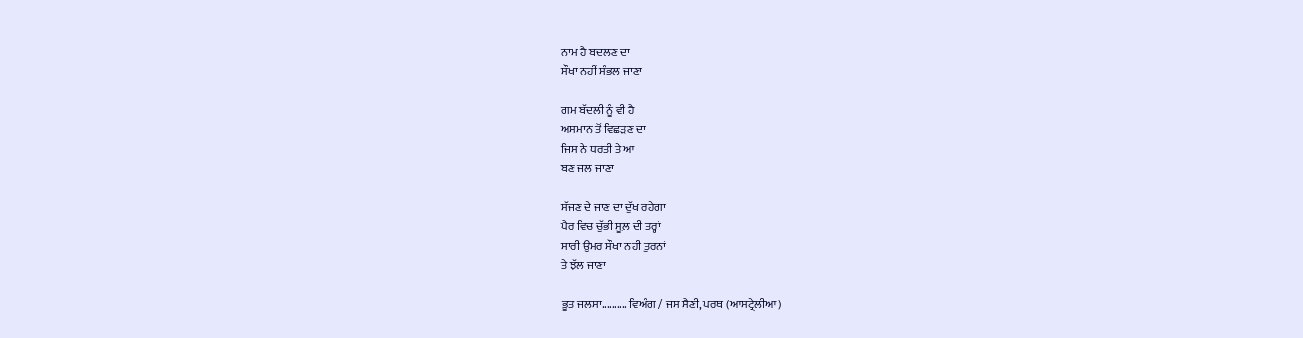ਨਾਮ ਹੈ ਬਦਲਣ ਦਾ
ਸੌਖਾ ਨਹੀਂ ਸੰਭਲ ਜਾਣਾ

ਗਮ ਬੱਦਲੀ ਨੂੰ ਵੀ ਹੈ
ਅਸਮਾਨ ਤੋਂ ਵਿਛੜਣ ਦਾ
ਜਿਸ ਨੇ ਧਰਤੀ ਤੇ ਆ
ਬਣ ਜਲ ਜਾਣਾ

ਸੱਜਣ ਦੇ ਜਾਣ ਦਾ ਦੁੱਖ ਰਹੇਗਾ
ਪੈਰ ਵਿਚ ਚੁੱਭੀ ਸੂਲ਼ ਦੀ ਤਰ੍ਹਾਂ
ਸਾਰੀ ਉਮਰ ਸੌਖਾ ਨਹੀ ਤੁਰਨਾਂ
ਤੇ ਝੱਲ ਜਾਣਾ

ਭੂਤ ਜਲਸਾ.......... ਵਿਅੰਗ / ਜਸ ਸੈਣੀ, ਪਰਥ (ਆਸਟ੍ਰੇਲੀਆ)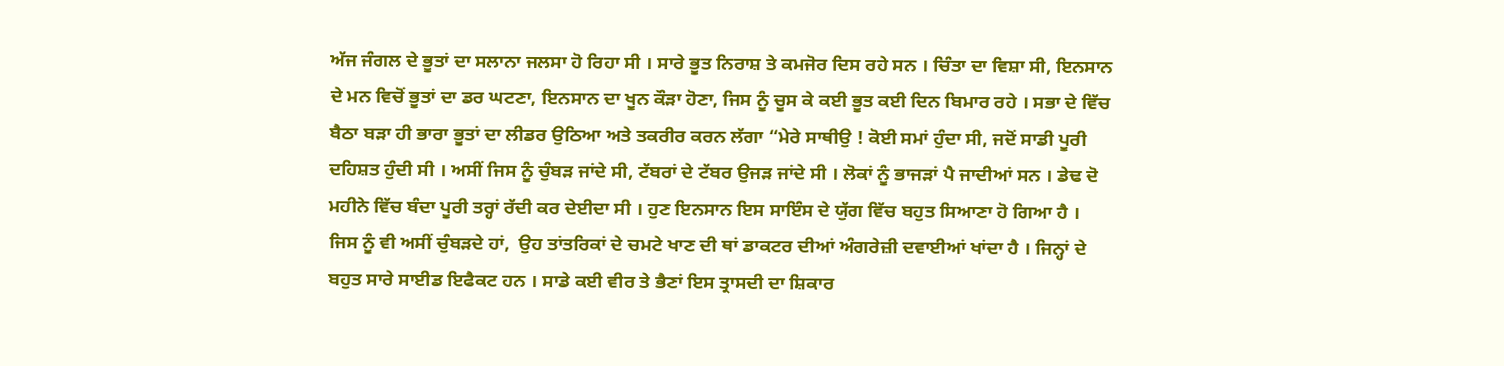ਅੱਜ ਜੰਗਲ ਦੇ ਭੂਤਾਂ ਦਾ ਸਲਾਨਾ ਜਲਸਾ ਹੋ ਰਿਹਾ ਸੀ । ਸਾਰੇ ਭੂਤ ਨਿਰਾਸ਼ ਤੇ ਕਮਜੋਰ ਦਿਸ ਰਹੇ ਸਨ । ਚਿੰਤਾ ਦਾ ਵਿਸ਼ਾ ਸੀ, ਇਨਸਾਨ ਦੇ ਮਨ ਵਿਚੋਂ ਭੂਤਾਂ ਦਾ ਡਰ ਘਟਣਾ, ਇਨਸਾਨ ਦਾ ਖੂਨ ਕੌੜਾ ਹੋਣਾ, ਜਿਸ ਨੂੰ ਚੂਸ ਕੇ ਕਈ ਭੂਤ ਕਈ ਦਿਨ ਬਿਮਾਰ ਰਹੇ । ਸਭਾ ਦੇ ਵਿੱਚ ਬੈਠਾ ਬੜਾ ਹੀ ਭਾਰਾ ਭੂਤਾਂ ਦਾ ਲੀਡਰ ਉਠਿਆ ਅਤੇ ਤਕਰੀਰ ਕਰਨ ਲੱਗਾ “ਮੇਰੇ ਸਾਥੀਉ ! ਕੋਈ ਸਮਾਂ ਹੁੰਦਾ ਸੀ, ਜਦੋਂ ਸਾਡੀ ਪੂਰੀ ਦਹਿਸ਼ਤ ਹੁੰਦੀ ਸੀ । ਅਸੀਂ ਜਿਸ ਨੂੰ ਚੁੰਬੜ ਜਾਂਦੇ ਸੀ, ਟੱਬਰਾਂ ਦੇ ਟੱਬਰ ਉਜੜ ਜਾਂਦੇ ਸੀ । ਲੋਕਾਂ ਨੂੰ ਭਾਜੜਾਂ ਪੈ ਜਾਦੀਆਂ ਸਨ । ਡੇਢ ਦੋ ਮਹੀਨੇ ਵਿੱਚ ਬੰਦਾ ਪੂਰੀ ਤਰ੍ਹਾਂ ਰੱਦੀ ਕਰ ਦੇਈਦਾ ਸੀ । ਹੁਣ ਇਨਸਾਨ ਇਸ ਸਾਇੰਸ ਦੇ ਯੁੱਗ ਵਿੱਚ ਬਹੁਤ ਸਿਆਣਾ ਹੋ ਗਿਆ ਹੈ । ਜਿਸ ਨੂੰ ਵੀ ਅਸੀਂ ਚੁੰਬੜਦੇ ਹਾਂ,  ਉਹ ਤਾਂਤਰਿਕਾਂ ਦੇ ਚਮਟੇ ਖਾਣ ਦੀ ਥਾਂ ਡਾਕਟਰ ਦੀਆਂ ਅੰਗਰੇਜ਼ੀ ਦਵਾਈਆਂ ਖਾਂਦਾ ਹੈ । ਜਿਨ੍ਹਾਂ ਦੇ ਬਹੁਤ ਸਾਰੇ ਸਾਈਡ ਇਫੈਕਟ ਹਨ । ਸਾਡੇ ਕਈ ਵੀਰ ਤੇ ਭੈਣਾਂ ਇਸ ਤ੍ਰਾਸਦੀ ਦਾ ਸ਼ਿਕਾਰ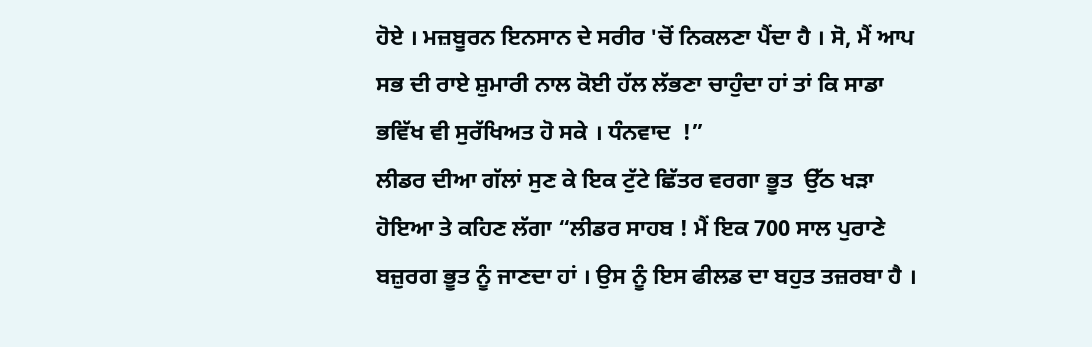ਹੋਏ । ਮਜ਼ਬੂਰਨ ਇਨਸਾਨ ਦੇ ਸਰੀਰ 'ਚੋਂ ਨਿਕਲਣਾ ਪੈਂਦਾ ਹੈ । ਸੋ, ਮੈਂ ਆਪ ਸਭ ਦੀ ਰਾਏ ਸ਼ੁਮਾਰੀ ਨਾਲ ਕੋਈ ਹੱਲ ਲੱਭਣਾ ਚਾਹੁੰਦਾ ਹਾਂ ਤਾਂ ਕਿ ਸਾਡਾ ਭਵਿੱਖ ਵੀ ਸੁਰੱਖਿਅਤ ਹੋ ਸਕੇ । ਧੰਨਵਾਦ  !”
ਲੀਡਰ ਦੀਆ ਗੱਲਾਂ ਸੁਣ ਕੇ ਇਕ ਟੁੱਟੇ ਛਿੱਤਰ ਵਰਗਾ ਭੂਤ  ਉੱਠ ਖੜਾ ਹੋਇਆ ਤੇ ਕਹਿਣ ਲੱਗਾ “ਲੀਡਰ ਸਾਹਬ ! ਮੈਂ ਇਕ 700 ਸਾਲ ਪੁਰਾਣੇ ਬਜ਼ੁਰਗ ਭੂਤ ਨੂੰ ਜਾਣਦਾ ਹਾਂ । ਉਸ ਨੂੰ ਇਸ ਫੀਲਡ ਦਾ ਬਹੁਤ ਤਜ਼ਰਬਾ ਹੈ ।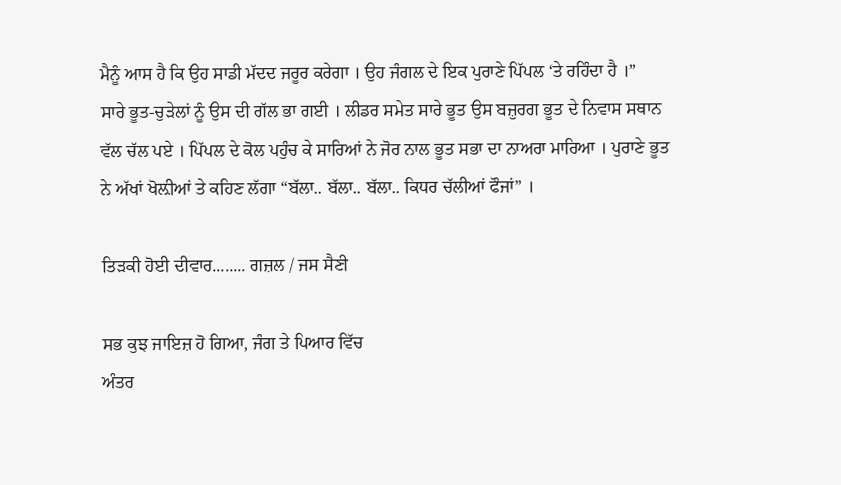ਮੈਨੂੰ ਆਸ ਹੈ ਕਿ ਉਹ ਸਾਡੀ ਮੱਦਦ ਜਰੂਰ ਕਰੇਗਾ । ਉਹ ਜੰਗਲ ਦੇ ਇਕ ਪੁਰਾਣੇ ਪਿੱਪਲ ‘ਤੇ ਰਹਿੰਦਾ ਹੈ ।”
ਸਾਰੇ ਭੂਤ-ਚੁੜੇਲਾਂ ਨੂੰ ਉਸ ਦੀ ਗੱਲ ਭਾ ਗਈ । ਲੀਡਰ ਸਮੇਤ ਸਾਰੇ ਭੂਤ ਉਸ ਬਜ਼ੁਰਗ ਭੂਤ ਦੇ ਨਿਵਾਸ ਸਥਾਨ ਵੱਲ ਚੱਲ ਪਏ । ਪਿੱਪਲ ਦੇ ਕੋਲ ਪਹੁੰਚ ਕੇ ਸਾਰਿਆਂ ਨੇ ਜੋਰ ਨਾਲ ਭੂਤ ਸਭਾ ਦਾ ਨਾਅਰਾ ਮਾਰਿਆ । ਪੁਰਾਣੇ ਭੂਤ ਨੇ ਅੱਖਾਂ ਖੋਲ਼ੀਆਂ ਤੇ ਕਹਿਣ ਲੱਗਾ “ਬੱਲਾ.. ਬੱਲਾ.. ਬੱਲਾ.. ਕਿਧਰ ਚੱਲੀਆਂ ਫੌਜਾਂ” ।

ਤਿੜਕੀ ਹੋਈ ਦੀਵਾਰ........ ਗਜ਼ਲ / ਜਸ ਸੈਣੀ

ਸਭ ਕੁਝ ਜਾਇਜ਼ ਹੋ ਗਿਆ, ਜੰਗ ਤੇ ਪਿਆਰ ਵਿੱਚ
ਅੰਤਰ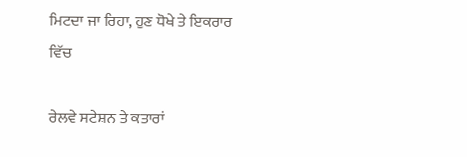ਮਿਟਦਾ ਜਾ ਰਿਹਾ, ਹੁਣ ਧੋਖੇ ਤੇ ਇਕਰਾਰ ਵਿੱਚ

ਰੇਲਵੇ ਸਟੇਸ਼ਨ ਤੇ ਕਤਾਰਾਂ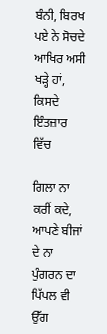ਬੰਨੀ, ਬਿਰਖ ਪਏ ਨੇ ਸੋਚਦੇ
ਆਖਿਰ ਅਸੀ ਖੜ੍ਹੇ ਹਾਂ, ਕਿਸਦੇ  ਇੰਤਜ਼ਾਰ ਵਿੱਚ

ਗਿਲਾ ਨਾ ਕਰੀਂ ਕਦੇ, ਆਪਣੇ ਬੀਜਾਂ ਦੇ ਨਾ ਪੁੰਗਰਨ ਦਾ
ਪਿੱਪਲ ਵੀ ਉੱਗ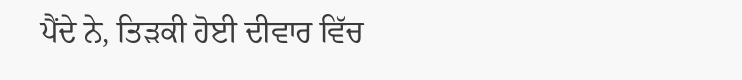ਪੈਂਦੇ ਨੇ, ਤਿੜਕੀ ਹੋਈ ਦੀਵਾਰ ਵਿੱਚ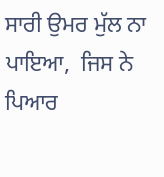ਸਾਰੀ ਉਮਰ ਮੁੱਲ ਨਾ ਪਾਇਆ,  ਜਿਸ ਨੇ ਪਿਆਰ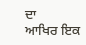ਦਾ
ਆਖਿਰ ਇਕ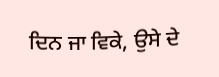ਦਿਨ ਜਾ ਵਿਕੇ, ਉਸੇ ਦੇ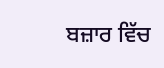ਬਜ਼ਾਰ ਵਿੱਚ